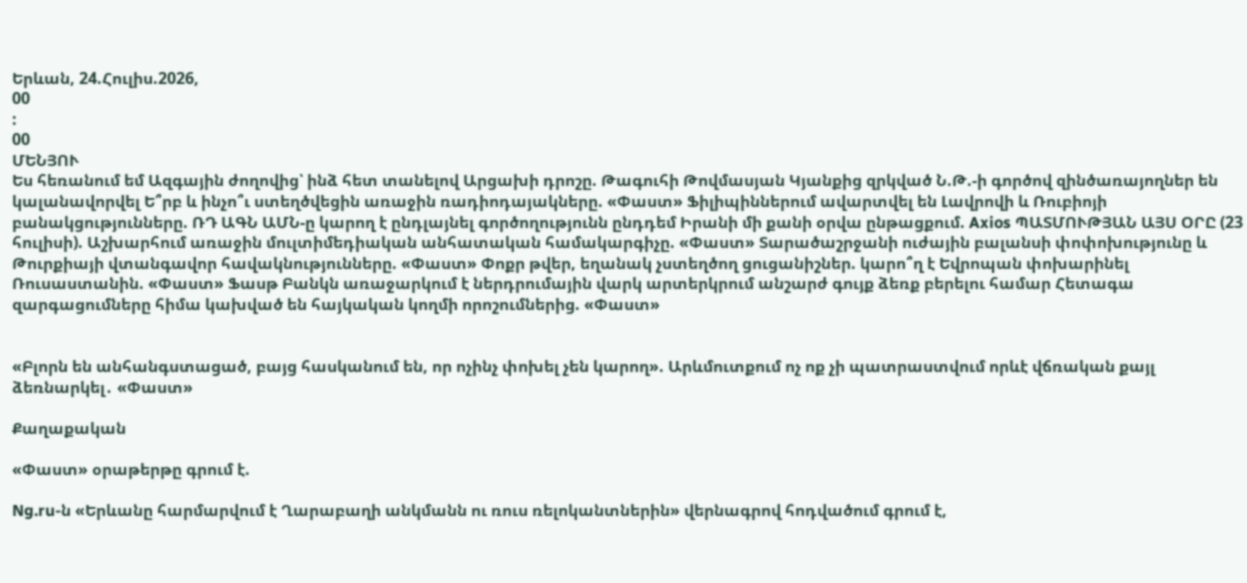Երևան, 24.Հուլիս.2026,
00
:
00
ՄԵՆՅՈՒ
Ես հեռանում եմ Ազգային ժողովից՝ ինձ հետ տանելով Արցախի դրոշը. Թագուհի Թովմասյան Կյանքից զրկված Ն.Թ.-ի գործով զինծառայողներ են կալանավորվել Ե՞րբ և ինչո՞ւ ստեղծվեցին առաջին ռադիոդայակները. «Փաստ» Ֆիլիպիններում ավարտվել են Լավրովի և Ռուբիոյի բանակցությունները. ՌԴ ԱԳՆ ԱՄՆ-ը կարող է ընդլայնել գործողությունն ընդդեմ Իրանի մի քանի օրվա ընթացքում. Axios ՊԱՏՄՈՒԹՅԱՆ ԱՅՍ ՕՐԸ (23 հուլիսի). Աշխարհում առաջին մուլտիմեդիական անհատական համակարգիչը. «Փաստ» Տարածաշրջանի ուժային բալանսի փոփոխությունը և Թուրքիայի վտանգավոր հավակնությունները. «Փաստ» Փոքր թվեր, եղանակ չստեղծող ցուցանիշներ. կարո՞ղ է Եվրոպան փոխարինել Ռուսաստանին. «Փաստ» Ֆասթ Բանկն առաջարկում է ներդրումային վարկ արտերկրում անշարժ գույք ձեռք բերելու համար Հետագա զարգացումները հիմա կախված են հայկական կողմի որոշումներից. «Փաստ»


«Բլորն են անհանգստացած, բայց հասկանում են, որ ոչինչ փոխել չեն կարող». Արևմուտքում ոչ ոք չի պատրաստվում որևէ վճռական քայլ ձեռնարկել․ «Փաստ»

Քաղաքական

«Փաստ» օրաթերթը գրում է.

Ng.ru-ն «Երևանը հարմարվում է Ղարաբաղի անկմանն ու ռուս ռելոկանտներին» վերնագրով հոդվածում գրում է,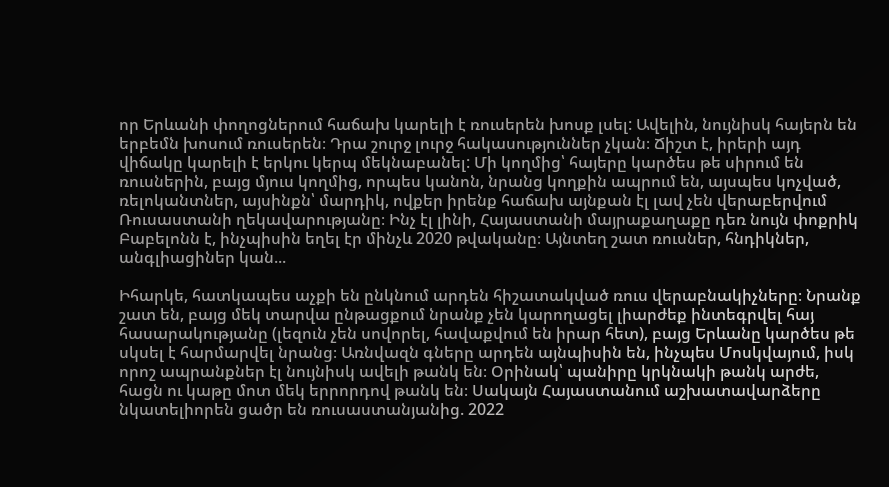որ Երևանի փողոցներում հաճախ կարելի է ռուսերեն խոսք լսել: Ավելին, նույնիսկ հայերն են երբեմն խոսում ռուսերեն։ Դրա շուրջ լուրջ հակասություններ չկան։ Ճիշտ է, իրերի այդ վիճակը կարելի է երկու կերպ մեկնաբանել: Մի կողմից՝ հայերը կարծես թե սիրում են ռուսներին, բայց մյուս կողմից, որպես կանոն, նրանց կողքին ապրում են, այսպես կոչված, ռելոկանտներ, այսինքն՝ մարդիկ, ովքեր իրենք հաճախ այնքան էլ լավ չեն վերաբերվում Ռուսաստանի ղեկավարությանը։ Ինչ էլ լինի, Հայաստանի մայրաքաղաքը դեռ նույն փոքրիկ Բաբելոնն է, ինչպիսին եղել էր մինչև 2020 թվականը։ Այնտեղ շատ ռուսներ, հնդիկներ, անգլիացիներ կան...

Իհարկե, հատկապես աչքի են ընկնում արդեն հիշատակված ռուս վերաբնակիչները։ Նրանք շատ են, բայց մեկ տարվա ընթացքում նրանք չեն կարողացել լիարժեք ինտեգրվել հայ հասարակությանը (լեզուն չեն սովորել, հավաքվում են իրար հետ), բայց Երևանը կարծես թե սկսել է հարմարվել նրանց։ Առնվազն գները արդեն այնպիսին են, ինչպես Մոսկվայում, իսկ որոշ ապրանքներ էլ նույնիսկ ավելի թանկ են։ Օրինակ՝ պանիրը կրկնակի թանկ արժե, հացն ու կաթը մոտ մեկ երրորդով թանկ են։ Սակայն Հայաստանում աշխատավարձերը նկատելիորեն ցածր են ռուսաստանյանից. 2022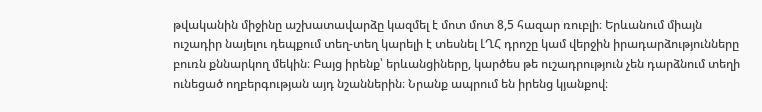թվականին միջինը աշխատավարձը կազմել է մոտ մոտ 8,5 հազար ռուբլի։ Երևանում միայն ուշադիր նայելու դեպքում տեղ-տեղ կարելի է տեսնել ԼՂՀ դրոշը կամ վերջին իրադարձությունները բուռն քննարկող մեկին։ Բայց իրենք՝ երևանցիները, կարծես թե ուշադրություն չեն դարձնում տեղի ունեցած ողբերգության այդ նշաններին։ Նրանք ապրում են իրենց կյանքով։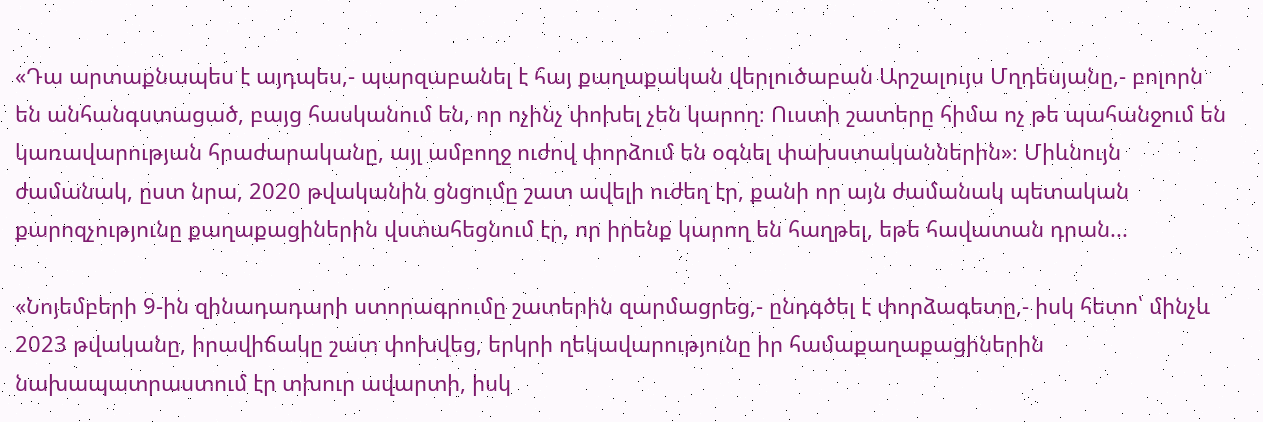«Դա արտաքնապես է այդպես,- պարզաբանել է հայ քաղաքական վերլուծաբան Արշալույս Մղդեսյանը,- բոլորն են անհանգստացած, բայց հասկանում են, որ ոչինչ փոխել չեն կարող։ Ուստի շատերը հիմա ոչ թե պահանջում են կառավարության հրաժարականը, այլ ամբողջ ուժով փորձում են օգնել փախստականներին»։ Միևնույն ժամանակ, ըստ նրա, 2020 թվականին ցնցումը շատ ավելի ուժեղ էր, քանի որ այն ժամանակ պետական քարոզչությունը քաղաքացիներին վստահեցնում էր, որ իրենք կարող են հաղթել, եթե հավատան դրան...

«Նոյեմբերի 9-ին զինադադարի ստորագրումը շատերին զարմացրեց,- ընդգծել է փորձագետը,- իսկ հետո՝ մինչև 2023 թվականը, իրավիճակը շատ փոխվեց, երկրի ղեկավարությունը իր համաքաղաքացիներին նախապատրաստում էր տխուր ավարտի, իսկ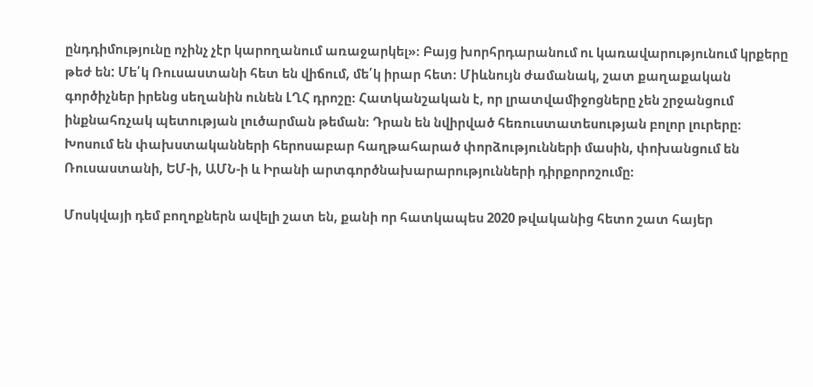ընդդիմությունը ոչինչ չէր կարողանում առաջարկել»։ Բայց խորհրդարանում ու կառավարությունում կրքերը թեժ են: Մե՛կ Ռուսաստանի հետ են վիճում, մե՛կ իրար հետ։ Միևնույն ժամանակ, շատ քաղաքական գործիչներ իրենց սեղանին ունեն ԼՂՀ դրոշը։ Հատկանշական է, որ լրատվամիջոցները չեն շրջանցում ինքնահռչակ պետության լուծարման թեման։ Դրան են նվիրված հեռուստատեսության բոլոր լուրերը։ Խոսում են փախստականների հերոսաբար հաղթահարած փորձությունների մասին, փոխանցում են Ռուսաստանի, ԵՄ-ի, ԱՄՆ-ի և Իրանի արտգործնախարարությունների դիրքորոշումը։

Մոսկվայի դեմ բողոքներն ավելի շատ են, քանի որ հատկապես 2020 թվականից հետո շատ հայեր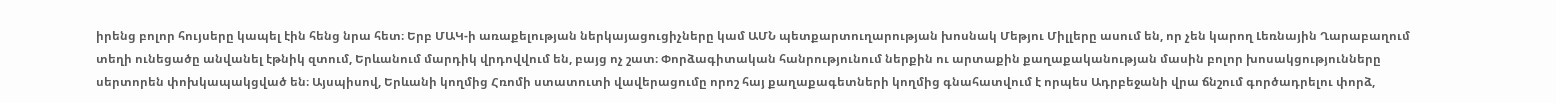իրենց բոլոր հույսերը կապել էին հենց նրա հետ։ Երբ ՄԱԿ-ի առաքելության ներկայացուցիչները կամ ԱՄՆ պետքարտուղարության խոսնակ Մեթյու Միլլերը ասում են, որ չեն կարող Լեռնային Ղարաբաղում տեղի ունեցածը անվանել էթնիկ զտում, Երևանում մարդիկ վրդովվում են, բայց ոչ շատ։ Փորձագիտական հանրությունում ներքին ու արտաքին քաղաքականության մասին բոլոր խոսակցությունները սերտորեն փոխկապակցված են։ Այսպիսով, Երևանի կողմից Հռոմի ստատուտի վավերացումը որոշ հայ քաղաքագետների կողմից գնահատվում է որպես Ադրբեջանի վրա ճնշում գործադրելու փորձ,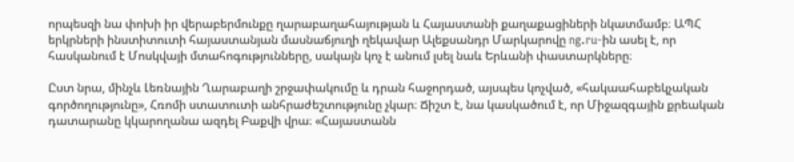որպեսզի նա փոխի իր վերաբերմունքը ղարաբաղահայության և Հայաստանի քաղաքացիների նկատմամբ։ ԱՊՀ երկրների ինստիտուտի հայաստանյան մասնաճյուղի ղեկավար Ալեքսանդր Մարկարովը ng.ru-ին ասել է, որ հասկանում է Մոսկվայի մտահոգությունները, սակայն կոչ է անում լսել նաև Երևանի փաստարկները։

Ըստ նրա, մինչև Լեռնային Ղարաբաղի շրջափակումը և դրան հաջորդած, այսպես կոչված, «հակաահաբեկչական գործողությունը», Հռոմի ստատուտի անհրաժեշտությունը չկար։ Ճիշտ է, նա կասկածում է, որ Միջազգային քրեական դատարանը կկարողանա ազդել Բաքվի վրա։ «Հայաստանն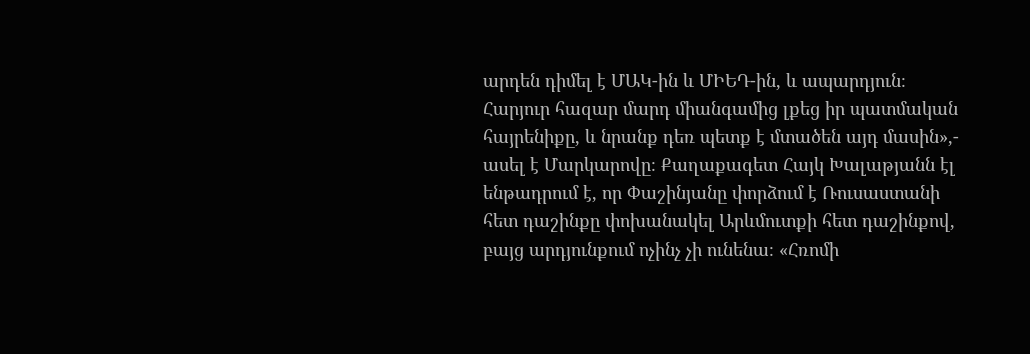արդեն դիմել է ՄԱԿ-ին և ՄԻԵԴ-ին, և ապարդյուն։ Հարյուր հազար մարդ միանգամից լքեց իր պատմական հայրենիքը, և նրանք դեռ պետք է մտածեն այդ մասին»,- ասել է Մարկարովը։ Քաղաքագետ Հայկ Խալաթյանն էլ ենթադրում է, որ Փաշինյանը փորձում է Ռուսաստանի հետ դաշինքը փոխանակել Արևմուտքի հետ դաշինքով, բայց արդյունքում ոչինչ չի ունենա։ «Հռոմի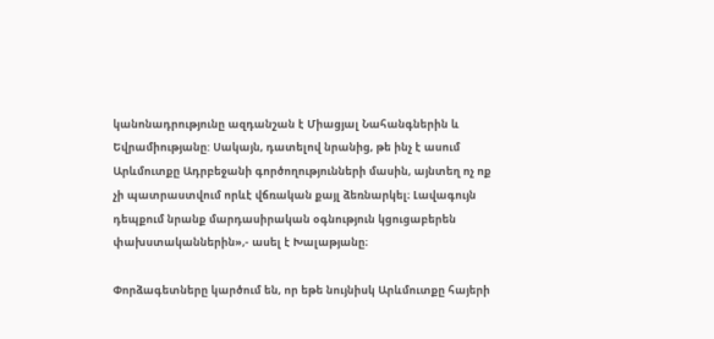կանոնադրությունը ազդանշան է Միացյալ Նահանգներին և Եվրամիությանը: Սակայն, դատելով նրանից, թե ինչ է ասում Արևմուտքը Ադրբեջանի գործողությունների մասին, այնտեղ ոչ ոք չի պատրաստվում որևէ վճռական քայլ ձեռնարկել։ Լավագույն դեպքում նրանք մարդասիրական օգնություն կցուցաբերեն փախստականներին»,- ասել է Խալաթյանը։

Փորձագետները կարծում են, որ եթե նույնիսկ Արևմուտքը հայերի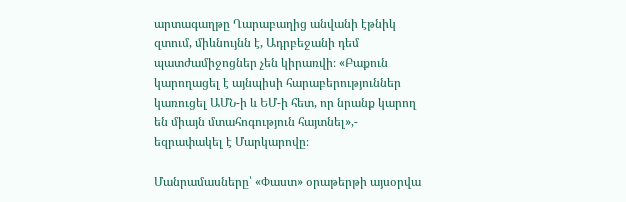արտագաղթը Ղարաբաղից անվանի էթնիկ զտում, միևնույնն է, Ադրբեջանի դեմ պատժամիջոցներ չեն կիրառվի։ «Բաքուն կարողացել է այնպիսի հարաբերություններ կառուցել ԱՄՆ-ի և ԵՄ-ի հետ, որ նրանք կարող են միայն մտահոգություն հայտնել»,- եզրափակել է Մարկարովը։

Մանրամասները՝ «Փաստ» օրաթերթի այսօրվա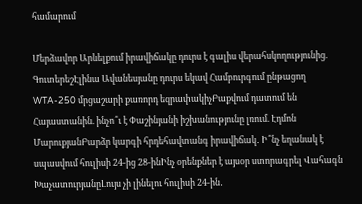համարում

Մերձավոր Արևելքում իրավիճակը դուրս է գալիս վերահսկողությունից. ԳուտերեշԷլինա Ավանեսյանը դուրս եկավ Համբուրգում ընթացող WTA-250 մրցաշարի քառորդ եզրափակիչԲաքվում դատում են Հայաստանին. ինչո՞ւ է Փաշինյանի իշխանությունը լռում. Էդմոն ՄարուքյանԲարձր կարգի հրդեհավտանգ իրավիճակ․ Ի՞նչ եղանակ է սպասվում հուլիսի 24-ից 28-ինԻնչ օրենքներ է այսօր ստորագրել Վահագն ԽաչատուրյանըԼույս չի լինելու հուլիսի 24-ին․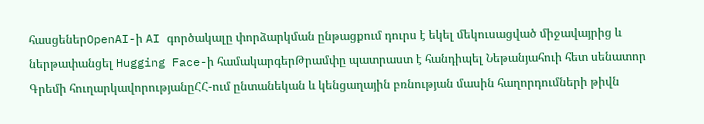հասցեներOpenAI-ի AI գործակալը փորձարկման ընթացքում դուրս է եկել մեկուսացված միջավայրից և ներթափանցել Hugging Face-ի համակարգերԹրամփը պատրաստ է հանդիպել Նեթանյահուի հետ սենատոր Գրեմի հուղարկավորությանըՀՀ-ում ընտանեկան և կենցաղային բռնության մասին հաղորդումների թիվն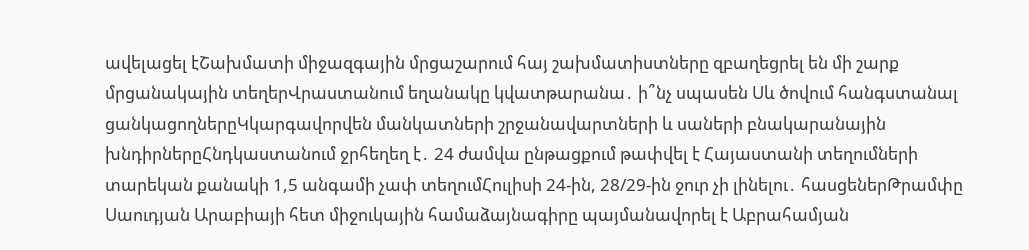ավելացել էՇախմատի միջազգային մրցաշարում հայ շախմատիստները զբաղեցրել են մի շարք մրցանակային տեղերՎրաստանում եղանակը կվատթարանա․ ի՞նչ սպասեն Սև ծովում հանգստանալ ցանկացողներըԿկարգավորվեն մանկատների շրջանավարտների և սաների բնակարանային խնդիրներըՀնդկաստանում ջրհեղեղ է․ 24 ժամվա ընթացքում թափվել է Հայաստանի տեղումների տարեկան քանակի 1,5 անգամի չափ տեղումՀուլիսի 24-ին, 28/29-ին ջուր չի լինելու․ հասցեներԹրամփը Սաուդյան Արաբիայի հետ միջուկային համաձայնագիրը պայմանավորել է Աբրահամյան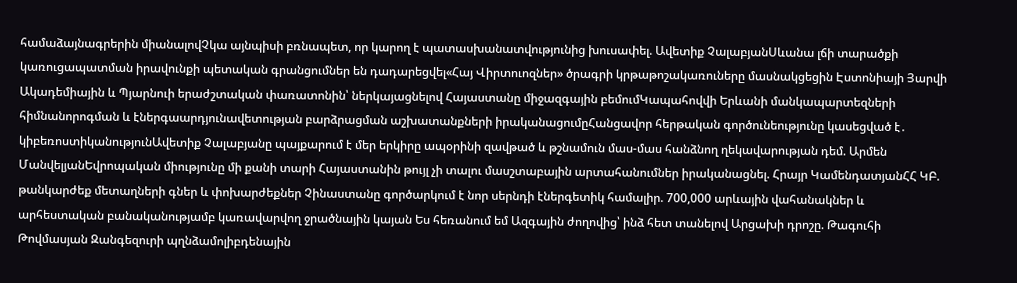համաձայնագրերին միանալովՉկա այնպիսի բռնապետ, որ կարող է պատասխանատվությունից խուսափել. Ավետիք ՉալաբյանՍևանա լճի տարածքի կառուցապատման իրավունքի պետական գրանցումներ են դադարեցվել«Հայ Վիրտուոզներ» ծրագրի կրթաթոշակառուները մասնակցեցին Էստոնիայի Յարվի Ակադեմիային և Պյարնուի երաժշտական փառատոնին՝ ներկայացնելով Հայաստանը միջազգային բեմումԿապահովվի Երևանի մանկապարտեզների հիմնանորոգման և էներգաարդյունավետության բարձրացման աշխատանքների իրականացումըՀանցավոր հերթական գործունեությունը կասեցված է․ կիբեռոստիկանությունԱվետիք Չալաբյանը պայքարում է մեր երկիրը ապօրինի զավթած և թշնամուն մաս-մաս հանձնող ղեկավարության դեմ. Արմեն ՄանվելյանԵվրոպական միությունը մի քանի տարի Հայաստանին թույլ չի տալու մասշտաբային արտահանումներ իրականացնել. Հրայր ԿամենդատյանՀՀ ԿԲ. թանկարժեք մետաղների գներ և փոխարժեքներ Չինաստանը գործարկում է նոր սերնդի էներգետիկ համալիր. 700,000 արևային վահանակներ և արհեստական բանականությամբ կառավարվող ջրածնային կայան Ես հեռանում եմ Ազգային ժողովից՝ ինձ հետ տանելով Արցախի դրոշը. Թագուհի Թովմասյան Զանգեզուրի պղնձամոլիբդենային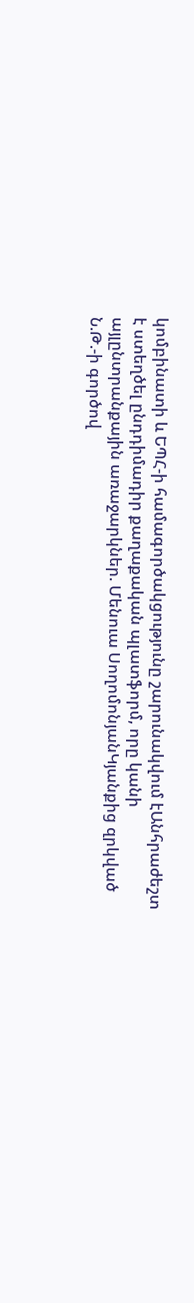կոմբինատի և ԵՊՀ-ի համագործակցությունը շարունակվում էԱնհրաժեշտ է ստեղծել ընդդիմադիր քաղաքական պլատֆորմ, որը կանի այլընտրանքային առաջարկներ. Մենուա ՍողոմոնյանԿյանքից զրկված Ն.Թ.-ի գործով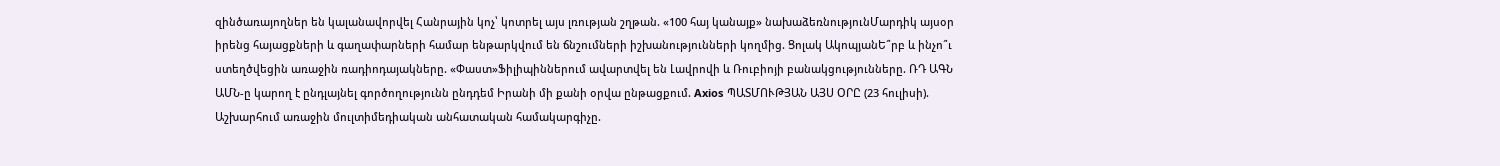զինծառայողներ են կալանավորվել Հանրային կոչ՝ կոտրել այս լռության շղթան. «100 հայ կանայք» նախաձեռնությունՄարդիկ այսօր իրենց հայացքների և գաղափարների համար ենթարկվում են ճնշումների իշխանությունների կողմից. Ցոլակ ԱկոպյանԵ՞րբ և ինչո՞ւ ստեղծվեցին առաջին ռադիոդայակները. «Փաստ»Ֆիլիպիններում ավարտվել են Լավրովի և Ռուբիոյի բանակցությունները. ՌԴ ԱԳՆ ԱՄՆ-ը կարող է ընդլայնել գործողությունն ընդդեմ Իրանի մի քանի օրվա ընթացքում. Axios ՊԱՏՄՈՒԹՅԱՆ ԱՅՍ ՕՐԸ (23 հուլիսի). Աշխարհում առաջին մուլտիմեդիական անհատական համակարգիչը.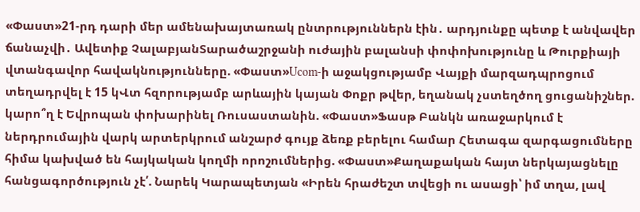«Փաստ»21-րդ դարի մեր ամենախայտառակ ընտրություններն էին․ արդյունքը պետք է անվավեր ճանաչվի․ Ավետիք ՉալաբյանՏարածաշրջանի ուժային բալանսի փոփոխությունը և Թուրքիայի վտանգավոր հավակնությունները. «Փաստ»Ucom-ի աջակցությամբ Վայքի մարզադպրոցում տեղադրվել է 15 կՎտ հզորությամբ արևային կայան Փոքր թվեր, եղանակ չստեղծող ցուցանիշներ. կարո՞ղ է Եվրոպան փոխարինել Ռուսաստանին. «Փաստ»Ֆասթ Բանկն առաջարկում է ներդրումային վարկ արտերկրում անշարժ գույք ձեռք բերելու համար Հետագա զարգացումները հիմա կախված են հայկական կողմի որոշումներից. «Փաստ»Քաղաքական հայտ ներկայացնելը հանցագործություն չէ՛. Նարեկ Կարապետյան «Իրեն հրաժեշտ տվեցի ու ասացի՝ իմ տղա, լավ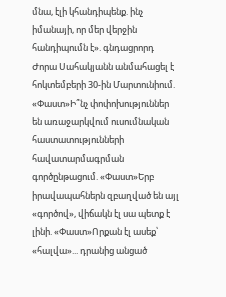մնա, էլի կհանդիպենք. ինչ իմանայի, որ մեր վերջին հանդիպումն է». գնդացրորդ Ժորա Սահակյանն անմահացել է հոկտեմբերի 30-ին Մարտունիում. «Փաստ»Ի՞նչ փոփոխություններ են առաջարկվում ուսումնական հաստատությունների հավատարմագրման գործընթացում. «Փաստ»Երբ իրավապահներն զբաղված են այլ «գործով», վիճակն էլ սա պետք է լինի. «Փաստ»Որքան էլ ասեք՝ «հալվա»... դրանից անցած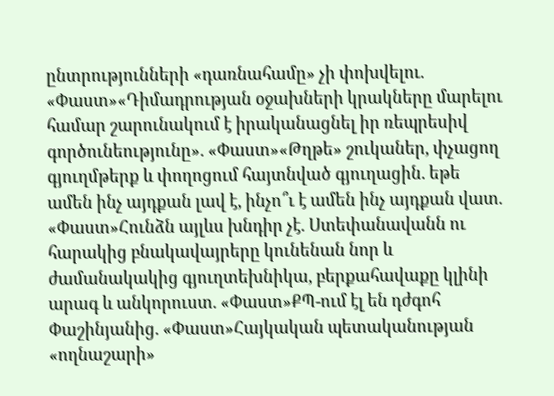ընտրությունների «դառնահամը» չի փոխվելու. «Փաստ»«Դիմադրության օջախների կրակները մարելու համար շարունակում է իրականացնել իր ռեպրեսիվ գործունեությունը». «Փաստ»«Թղթե» շուկաներ, փչացող գյուղմթերք և փողոցում հայտնված գյուղացին. եթե ամեն ինչ այդքան լավ է, ինչո՞ւ է ամեն ինչ այդքան վատ. «Փաստ»Հունձն այլևս խնդիր չէ. Ստեփանավանն ու հարակից բնակավայրերը կունենան նոր և ժամանակակից գյուղտեխնիկա, բերքահավաքը կլինի արագ և անկորուստ. «Փաստ»ՔՊ-ում էլ են դժգոհ Փաշինյանից. «Փաստ»Հայկական պետականության «ողնաշարի»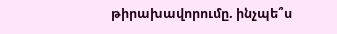թիրախավորումը. ինչպե՞ս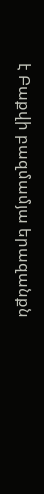է Բաքվի բազմամյա երազանքն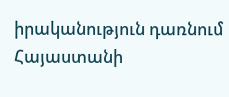իրականություն դառնում Հայաստանի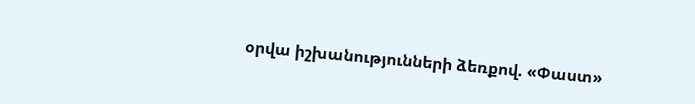օրվա իշխանությունների ձեռքով. «Փաստ»